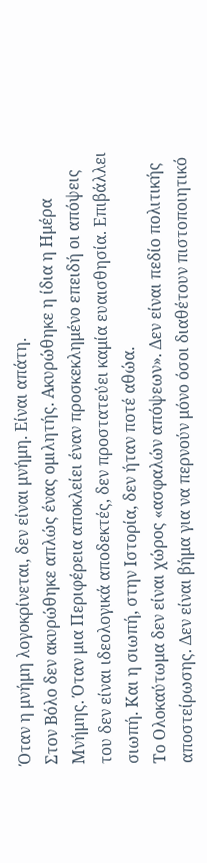Όταν η μνήμη λογοκρίνεται, δεν είναι μνήμη. Είναι απάτη.
Στον Βόλο δεν ακυρώθηκε απλώς ένας ομιλητής. Ακυρώθηκε η ίδια η Ημέρα Μνήμης. Όταν μια Περιφέρεια αποκλείει έναν προσκεκλημένο επειδή οι απόψεις του δεν είναι ιδεολογικά αποδεκτές, δεν προστατεύει καμία ευαισθησία. Επιβάλλει σιωπή. Και η σιωπή, στην Ιστορία, δεν ήταν ποτέ αθώα.
Το Ολοκαύτωμα δεν είναι χώρος «ασφαλών απόψεων». Δεν είναι πεδίο πολιτικής αποστείρωσης. Δεν είναι βήμα για να περνούν μόνο όσοι διαθέτουν πιστοποιητικό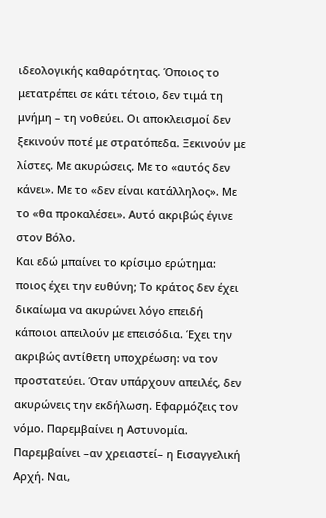ιδεολογικής καθαρότητας. Όποιος το μετατρέπει σε κάτι τέτοιο, δεν τιμά τη μνήμη – τη νοθεύει. Οι αποκλεισμοί δεν ξεκινούν ποτέ με στρατόπεδα. Ξεκινούν με λίστες. Με ακυρώσεις. Με το «αυτός δεν κάνει». Με το «δεν είναι κατάλληλος». Με το «θα προκαλέσει». Αυτό ακριβώς έγινε στον Βόλο.
Και εδώ μπαίνει το κρίσιμο ερώτημα: ποιος έχει την ευθύνη; Το κράτος δεν έχει δικαίωμα να ακυρώνει λόγο επειδή κάποιοι απειλούν με επεισόδια. Έχει την ακριβώς αντίθετη υποχρέωση: να τον προστατεύει. Όταν υπάρχουν απειλές, δεν ακυρώνεις την εκδήλωση. Εφαρμόζεις τον νόμο. Παρεμβαίνει η Αστυνομία. Παρεμβαίνει –αν χρειαστεί– η Εισαγγελική Αρχή. Ναι,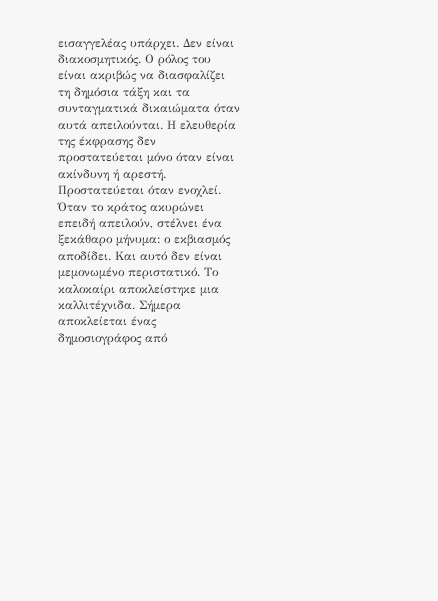εισαγγελέας υπάρχει. Δεν είναι διακοσμητικός. Ο ρόλος του είναι ακριβώς να διασφαλίζει τη δημόσια τάξη και τα συνταγματικά δικαιώματα όταν αυτά απειλούνται. Η ελευθερία της έκφρασης δεν προστατεύεται μόνο όταν είναι ακίνδυνη ή αρεστή. Προστατεύεται όταν ενοχλεί.
Όταν το κράτος ακυρώνει επειδή απειλούν, στέλνει ένα ξεκάθαρο μήνυμα: ο εκβιασμός αποδίδει. Και αυτό δεν είναι μεμονωμένο περιστατικό. Το καλοκαίρι αποκλείστηκε μια καλλιτέχνιδα. Σήμερα αποκλείεται ένας δημοσιογράφος από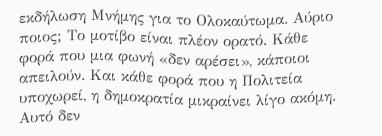εκδήλωση Μνήμης για το Ολοκαύτωμα. Αύριο ποιος; Το μοτίβο είναι πλέον ορατό. Κάθε φορά που μια φωνή «δεν αρέσει», κάποιοι απειλούν. Και κάθε φορά που η Πολιτεία υποχωρεί, η δημοκρατία μικραίνει λίγο ακόμη. Αυτό δεν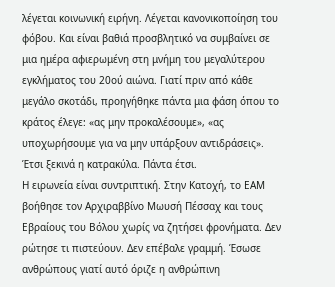λέγεται κοινωνική ειρήνη. Λέγεται κανονικοποίηση του φόβου. Και είναι βαθιά προσβλητικό να συμβαίνει σε μια ημέρα αφιερωμένη στη μνήμη του μεγαλύτερου εγκλήματος του 20ού αιώνα. Γιατί πριν από κάθε μεγάλο σκοτάδι, προηγήθηκε πάντα μια φάση όπου το κράτος έλεγε: «ας μην προκαλέσουμε», «ας υποχωρήσουμε για να μην υπάρξουν αντιδράσεις». Έτσι ξεκινά η κατρακύλα. Πάντα έτσι.
Η ειρωνεία είναι συντριπτική. Στην Κατοχή, το ΕΑΜ βοήθησε τον Αρχιραββίνο Μωυσή Πέσσαχ και τους Εβραίους του Βόλου χωρίς να ζητήσει φρονήματα. Δεν ρώτησε τι πιστεύουν. Δεν επέβαλε γραμμή. Έσωσε ανθρώπους γιατί αυτό όριζε η ανθρώπινη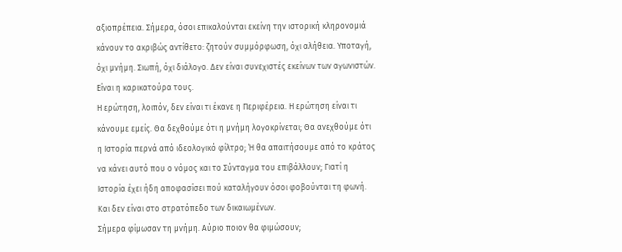αξιοπρέπεια. Σήμερα, όσοι επικαλούνται εκείνη την ιστορική κληρονομιά κάνουν το ακριβώς αντίθετο: ζητούν συμμόρφωση, όχι αλήθεια. Υποταγή, όχι μνήμη. Σιωπή, όχι διάλογο. Δεν είναι συνεχιστές εκείνων των αγωνιστών. Είναι η καρικατούρα τους.
Η ερώτηση, λοιπόν, δεν είναι τι έκανε η Περιφέρεια. Η ερώτηση είναι τι κάνουμε εμείς. Θα δεχθούμε ότι η μνήμη λογοκρίνεται; Θα ανεχθούμε ότι η Ιστορία περνά από ιδεολογικό φίλτρο; Ή θα απαιτήσουμε από το κράτος να κάνει αυτό που ο νόμος και το Σύνταγμα του επιβάλλουν; Γιατί η Ιστορία έχει ήδη αποφασίσει πού καταλήγουν όσοι φοβούνται τη φωνή. Και δεν είναι στο στρατόπεδο των δικαιωμένων.
Σήμερα φίμωσαν τη μνήμη. Αύριο ποιον θα φιμώσουν;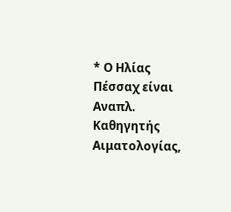* Ο Ηλίας Πέσσαχ είναι Αναπλ. Καθηγητής Αιματολογίας,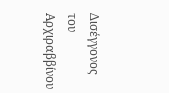Δισέγγονος του Αρχιραββίνου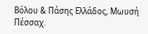Βόλου & Πάσης Ελλάδος, Μωυσή Πέσσαχ.